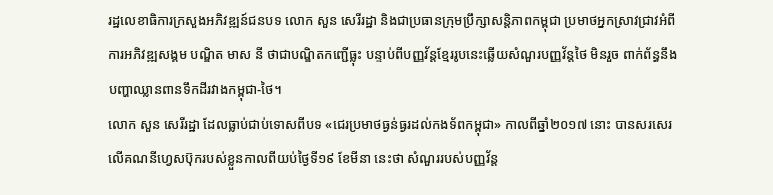រដ្ឋលេខាធិការក្រសួងអភិវឌ្ឍន៍ជនបទ លោក សួន សេរីរដ្ឋា និងជាប្រធានក្រុមប្រឹក្សាសន្តិភាពកម្ពុជា ប្រមាថអ្នកស្រាវជ្រាវអំពីការអភិវឌ្ឍសង្គម បណ្ឌិត មាស នី ថាជាបណ្ឌិតកញ្ជើធ្លុះ បន្ទាប់ពីបញ្ញវ័ន្តខ្មែររូបនេះឆ្លើយសំណួរបញ្ញវ័ន្តថៃ មិនរួច ពាក់ព័ន្ធនឹងបញ្ហាឈ្លានពានទឹកដីរវាងកម្ពុជា-ថៃ។
លោក សួន សេរីរដ្ឋា ដែលធ្លាប់ជាប់ទោសពីបទ «ជេរប្រមាថធ្ងន់ធ្ងរដល់កងទ័ពកម្ពុជា» កាលពីឆ្នាំ២០១៧ នោះ បានសរសេរលើគណនីហ្វេសប៊ុករបស់ខ្លួនកាលពីយប់ថ្ងៃទី១៩ ខែមីនា នេះថា សំណួររបស់បញ្ញវ័ន្ត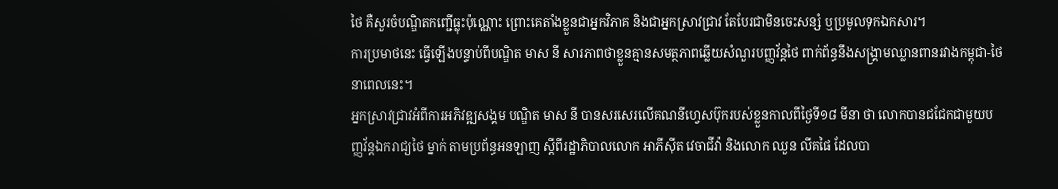ថៃ គឺសួរចំបណ្ឌិតកញ្ជើធ្លុះប៉ុណ្ណោះ ព្រោះគេតាំងខ្លួនជាអ្នកវិភាគ និងជាអ្នកស្រាវជ្រាវ តែបែរជាមិនចេះសន្សំ ឬប្រមូលទុកឯកសារ។
ការប្រមាថនេះ ធ្វើឡើងបន្ទាប់ពីបណ្ឌិត មាស នី សារភាពថាខ្លួនគ្មានសមត្ថភាពឆ្លើយសំណួរបញ្ញវ័ន្តថៃ ពាក់ព័ន្ធនឹងសង្គ្រាមឈ្លានពានរវាងកម្ពុជា-ថៃ នាពេលនេះ។
អ្នកស្រាវជ្រាវអំពីការអភិវឌ្ឍសង្គម បណ្ឌិត មាស នី បានសរសេរលើគណនីហ្វេសប៊ុករបស់ខ្លួនកាលពីថ្ងៃទី១៨ មីនា ថា លោកបានជជែកជាមួយបញ្ញវ័ន្តឯករាជ្យថៃ ម្នាក់ តាមប្រព័ន្ធអនឡាញ ស្ដីពីរដ្ឋាភិបាលលោក អាភីស៊ីត វេចាជីវ៉ា និងលោក ឈួន លីគផៃ ដែលបា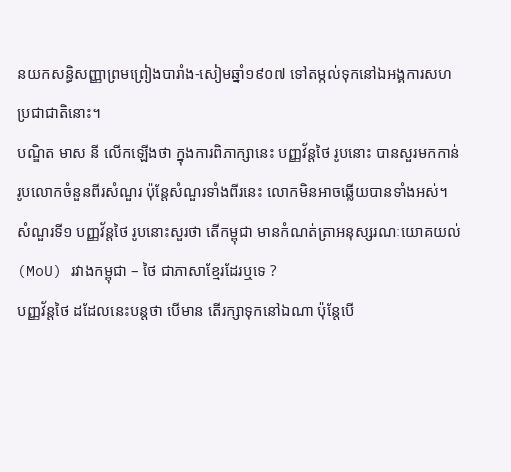នយកសន្ធិសញ្ញាព្រមព្រៀងបារាំង-សៀមឆ្នាំ១៩០៧ ទៅតម្កល់ទុកនៅឯអង្គការសហប្រជាជាតិនោះ។
បណ្ឌិត មាស នី លើកឡើងថា ក្នុងការពិភាក្សានេះ បញ្ញវ័ន្តថៃ រូបនោះ បានសួរមកកាន់រូបលោកចំនួនពីរសំណួរ ប៉ុន្តែសំណួរទាំងពីរនេះ លោកមិនអាចឆ្លើយបានទាំងអស់។
សំណួរទី១ បញ្ញវ័ន្តថៃ រូបនោះសួរថា តើកម្ពុជា មានកំណត់ត្រាអនុស្សរណៈយោគយល់ (MoU) រវាងកម្ពុជា – ថៃ ជាភាសាខ្មែរដែរឬទេ ?
បញ្ញវ័ន្តថៃ ដដែលនេះបន្តថា បើមាន តើរក្សាទុកនៅឯណា ប៉ុន្តែបើ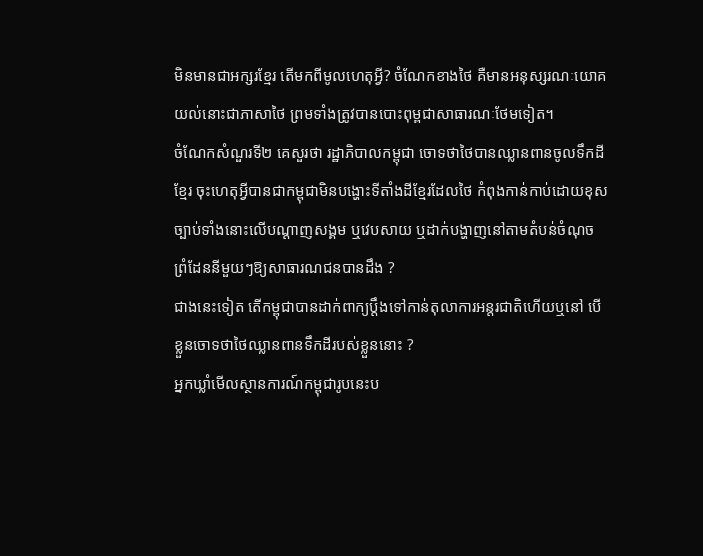មិនមានជាអក្សរខ្មែរ តើមកពីមូលហេតុអ្វី? ចំណែកខាងថៃ គឺមានអនុស្សរណៈយោគយល់នោះជាភាសាថៃ ព្រមទាំងត្រូវបានបោះពុម្ពជាសាធារណៈថែមទៀត។
ចំណែកសំណួរទី២ គេសួរថា រដ្ឋាភិបាលកម្ពុជា ចោទថាថៃបានឈ្លានពានចូលទឹកដីខ្មែរ ចុះហេតុអ្វីបានជាកម្ពុជាមិនបង្ហោះទីតាំងដីខ្មែរដែលថៃ កំពុងកាន់កាប់ដោយខុសច្បាប់ទាំងនោះលើបណ្ដាញសង្គម ឬវេបសាយ ឬដាក់បង្ហាញនៅតាមតំបន់ចំណុចព្រំដែននីមួយៗឱ្យសាធារណជនបានដឹង ?
ជាងនេះទៀត តើកម្ពុជាបានដាក់ពាក្យប្តឹងទៅកាន់តុលាការអន្តរជាតិហើយឬនៅ បើខ្លួនចោទថាថៃឈ្លានពានទឹកដីរបស់ខ្លួននោះ ?
អ្នកឃ្លាំមើលស្ថានការណ៍កម្ពុជារូបនេះប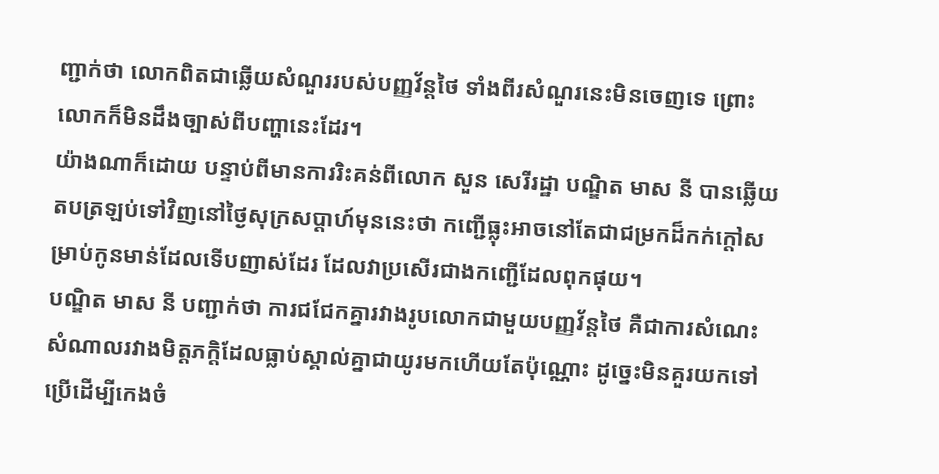ញ្ជាក់ថា លោកពិតជាឆ្លើយសំណួររបស់បញ្ញវ័ន្តថៃ ទាំងពីរសំណួរនេះមិនចេញទេ ព្រោះលោកក៏មិនដឹងច្បាស់ពីបញ្ហានេះដែរ។
យ៉ាងណាក៏ដោយ បន្ទាប់ពីមានការរិះគន់ពីលោក សួន សេរីរដ្ឋា បណ្ឌិត មាស នី បានឆ្លើយតបត្រឡប់ទៅវិញនៅថ្ងៃសុក្រសប្ដាហ៍មុននេះថា កញ្ជើធ្លុះអាចនៅតែជាជម្រកដ៏កក់ក្តៅសម្រាប់កូនមាន់ដែលទើបញាស់ដែរ ដែលវាប្រសើរជាងកញ្ជើដែលពុកផុយ។
បណ្ឌិត មាស នី បញ្ជាក់ថា ការជជែកគ្នារវាងរូបលោកជាមួយបញ្ញវ័ន្តថៃ គឺជាការសំណេះសំណាលរវាងមិត្តភក្ដិដែលធ្លាប់ស្គាល់គ្នាជាយូរមកហើយតែប៉ុណ្ណោះ ដូច្នេះមិនគួរយកទៅប្រើដើម្បីកេងចំ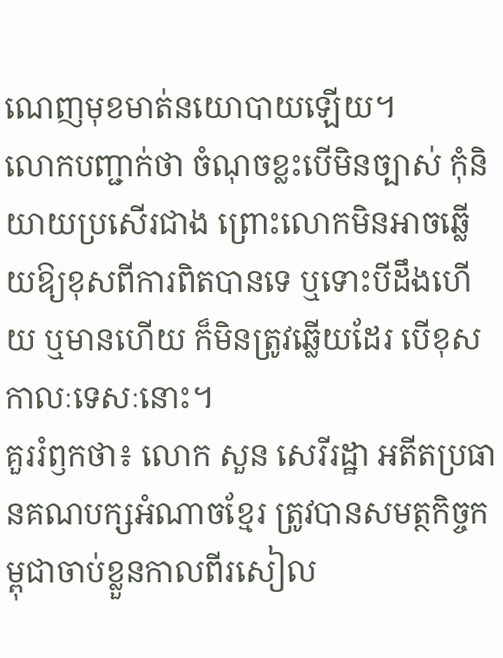ណេញមុខមាត់នយោបាយឡើយ។
លោកបញ្ជាក់ថា ចំណុចខ្លះបើមិនច្បាស់ កុំនិយាយប្រសើរជាង ព្រោះលោកមិនអាចឆ្លើយឱ្យខុសពីការពិតបានទេ ឬទោះបីដឹងហើយ ឬមានហើយ ក៏មិនត្រូវឆ្លើយដែរ បើខុសកាលៈទេសៈនោះ។
គួររំឭកថា៖ លោក សួន សេរីរដ្ឋា អតីតប្រធានគណបក្សអំណាចខ្មែរ ត្រូវបានសមត្ថកិច្ចកម្ពុជាចាប់ខ្លួនកាលពីរសៀល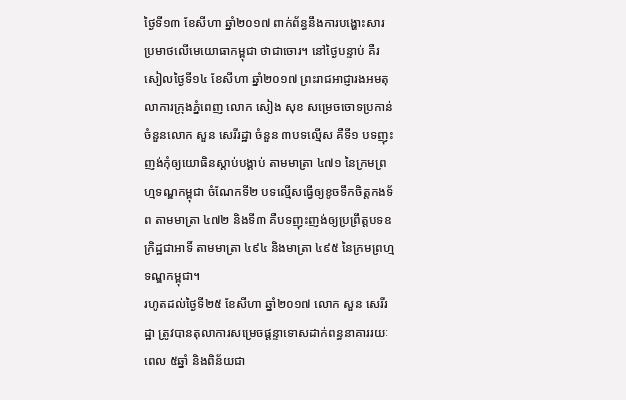ថ្ងៃទី១៣ ខែសីហា ឆ្នាំ២០១៧ ពាក់ព័ន្ធនឹងការបង្ហោះសារប្រមាថលើមេយោធាកម្ពុជា ថាជាចោរ។ នៅថ្ងៃបន្ទាប់ គឺរសៀលថ្ងៃទី១៤ ខែសីហា ឆ្នាំ២០១៧ ព្រះរាជអាជ្ញារងអមតុលាការក្រុងភ្នំពេញ លោក សៀង សុខ សម្រេចចោទប្រកាន់ចំនួនលោក សួន សេរីរដ្ឋា ចំនួន ៣បទល្មើស គឺទី១ បទញុះញង់កុំឲ្យយោធិនស្តាប់បង្គាប់ តាមមាត្រា ៤៧១ នៃក្រមព្រហ្មទណ្ឌកម្ពុជា ចំណែកទី២ បទល្មើសធ្វើឲ្យខូចទឹកចិត្តកងទ័ព តាមមាត្រា ៤៧២ និងទី៣ គឺបទញុះញង់ឲ្យប្រព្រឹត្តបទឧក្រិដ្ឋជាអាទិ៍ តាមមាត្រា ៤៩៤ និងមាត្រា ៤៩៥ នៃក្រមព្រហ្មទណ្ឌកម្ពុជា។
រហូតដល់ថ្ងៃទី២៥ ខែសីហា ឆ្នាំ២០១៧ លោក សួន សេរីរដ្ឋា ត្រូវបានតុលាការសម្រេចផ្ដន្ទាទោសដាក់ពន្ធនាគាររយៈពេល ៥ឆ្នាំ និងពិន័យជា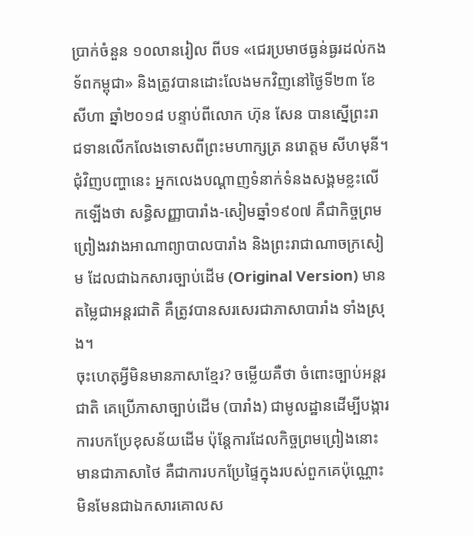ប្រាក់ចំនួន ១០លានរៀល ពីបទ «ជេរប្រមាថធ្ងន់ធ្ងរដល់កងទ័ពកម្ពុជា» និងត្រូវបានដោះលែងមកវិញនៅថ្ងៃទី២៣ ខែសីហា ឆ្នាំ២០១៨ បន្ទាប់ពីលោក ហ៊ុន សែន បានស្នើព្រះរាជទានលើកលែងទោសពីព្រះមហាក្សត្រ នរោត្តម សីហមុនី។
ជុំវិញបញ្ហានេះ អ្នកលេងបណ្ដាញទំនាក់ទំនងសង្គមខ្លះលើកឡើងថា សន្ធិសញ្ញាបារាំង-សៀមឆ្នាំ១៩០៧ គឺជាកិច្ចព្រមព្រៀងរវាងអាណាព្យាបាលបារាំង និងព្រះរាជាណាចក្រសៀម ដែលជាឯកសារច្បាប់ដើម (Original Version) មានតម្លៃជាអន្តរជាតិ គឺត្រូវបានសរសេរជាភាសាបារាំង ទាំងស្រុង។
ចុះហេតុអ្វីមិនមានភាសាខ្មែរ? ចម្លើយគឺថា ចំពោះច្បាប់អន្តរជាតិ គេប្រើភាសាច្បាប់ដើម (បារាំង) ជាមូលដ្ឋានដើម្បីបង្ការការបកប្រែខុសន័យដើម ប៉ុន្តែការដែលកិច្ចព្រមព្រៀងនោះមានជាភាសាថៃ គឺជាការបកប្រែផ្ទៃក្នុងរបស់ពួកគេប៉ុណ្ណោះ មិនមែនជាឯកសារគោលស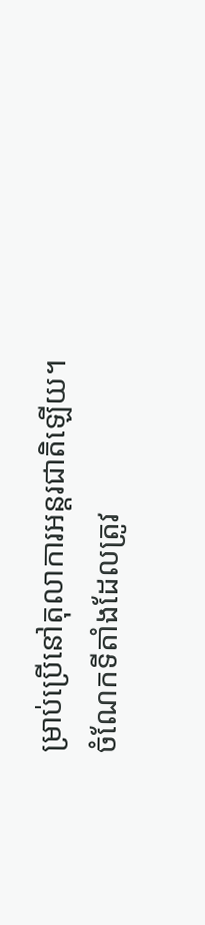ម្រាប់ប្រើនៅតុលាការអន្តរជាតិឡើយ។
ចំណែកទីតាំងដែលត្រូវ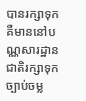បានរក្សាទុក គឺមាននៅបណ្ណសារដ្ឋានជាតិរក្សាទុកច្បាប់ចម្ល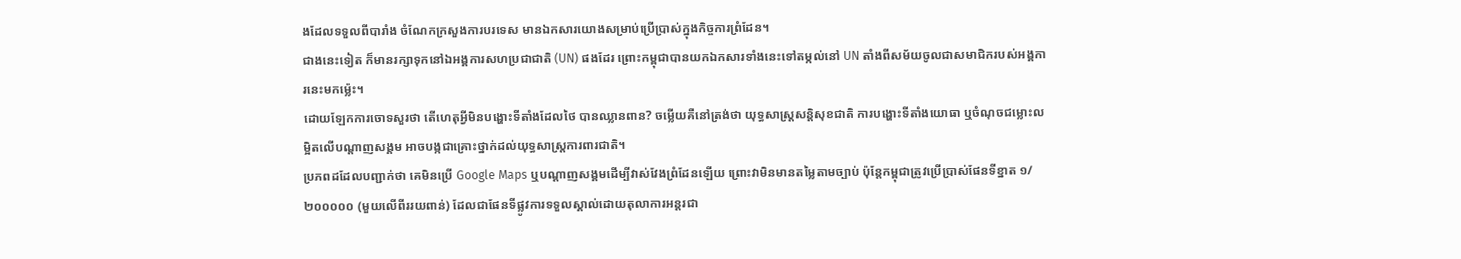ងដែលទទួលពីបារាំង ចំណែកក្រសួងការបរទេស មានឯកសារយោងសម្រាប់ប្រើប្រាស់ក្នុងកិច្ចការព្រំដែន។
ជាងនេះទៀត ក៏មានរក្សាទុកនៅឯអង្គការសហប្រជាជាតិ (UN) ផងដែរ ព្រោះកម្ពុជាបានយកឯកសារទាំងនេះទៅតម្កល់នៅ UN តាំងពីសម័យចូលជាសមាជិករបស់អង្គការនេះមកម្ល៉េះ។
ដោយឡែកការចោទសួរថា តើហេតុអ្វីមិនបង្ហោះទីតាំងដែលថៃ បានឈ្លានពាន? ចម្លើយគឺនៅត្រង់ថា យុទ្ធសាស្ត្រសន្តិសុខជាតិ ការបង្ហោះទីតាំងយោធា ឬចំណុចជម្លោះលម្អិតលើបណ្ដាញសង្គម អាចបង្កជាគ្រោះថ្នាក់ដល់យុទ្ធសាស្ត្រការពារជាតិ។
ប្រភពដដែលបញ្ជាក់ថា គេមិនប្រើ Google Maps ឬបណ្ដាញសង្គមដើម្បីវាស់វែងព្រំដែនឡើយ ព្រោះវាមិនមានតម្លៃតាមច្បាប់ ប៉ុន្តែកម្ពុជាត្រូវប្រើប្រាស់ផែនទីខ្នាត ១/២០០០០០ (មួយលើពីររយពាន់) ដែលជាផែនទីផ្លូវការទទួលស្គាល់ដោយតុលាការអន្តរជា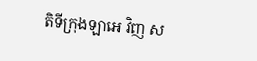តិទីក្រុងឡាអេ វិញ ស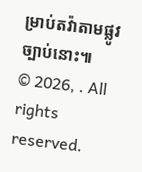ម្រាប់តវ៉ាតាមផ្លូវច្បាប់នោះ៕
© 2026, . All rights reserved.